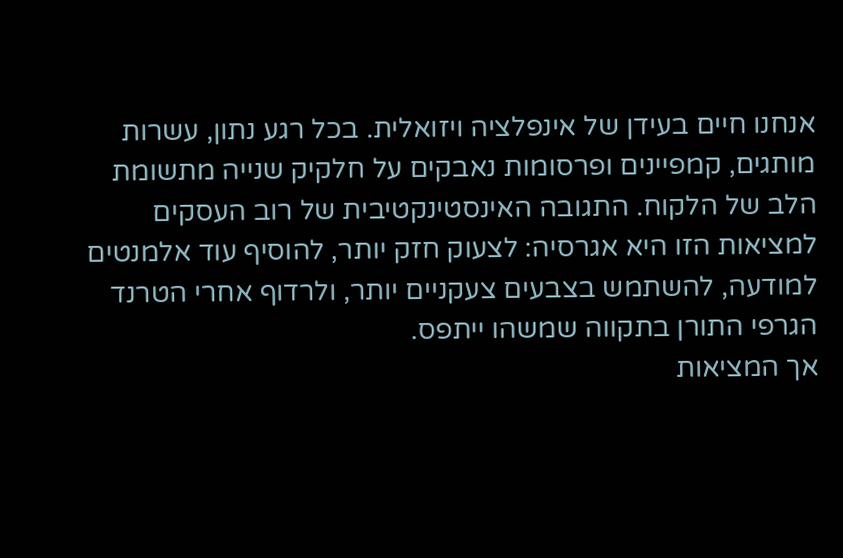אנחנו חיים בעידן של אינפלציה ויזואלית. בכל רגע נתון, עשרות מותגים, קמפיינים ופרסומות נאבקים על חלקיק שנייה מתשומת הלב של הלקוח. התגובה האינסטינקטיבית של רוב העסקים למציאות הזו היא אגרסיה: לצעוק חזק יותר, להוסיף עוד אלמנטים למודעה, להשתמש בצבעים צעקניים יותר, ולרדוף אחרי הטרנד הגרפי התורן בתקווה שמשהו ייתפס.
אך המציאות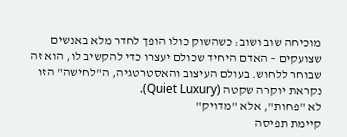מוכיחה שוב ושוב: כשהשוק כולו הופך לחדר מלא באנשים שצועקים – האדם היחיד שכולם יעצרו כדי להקשיב לו, הוא זה שבוחר ללחוש. בעולם העיצוב והאסטרטגיה, ה"לחישה" הזו נקראת יוקרה שקטה (Quiet Luxury).
לא "פחות", אלא "מדויק"
קיימת תפיסה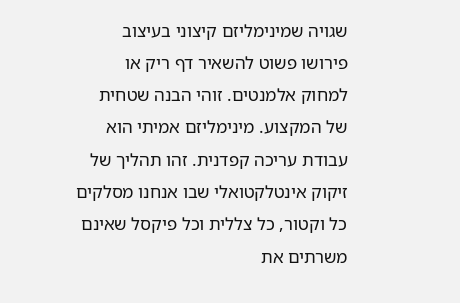שגויה שמינימליזם קיצוני בעיצוב פירושו פשוט להשאיר דף ריק או למחוק אלמנטים. זוהי הבנה שטחית של המקצוע. מינימליזם אמיתי הוא עבודת עריכה קפדנית. זהו תהליך של זיקוק אינטלקטואלי שבו אנחנו מסלקים כל וקטור, כל צללית וכל פיקסל שאינם משרתים את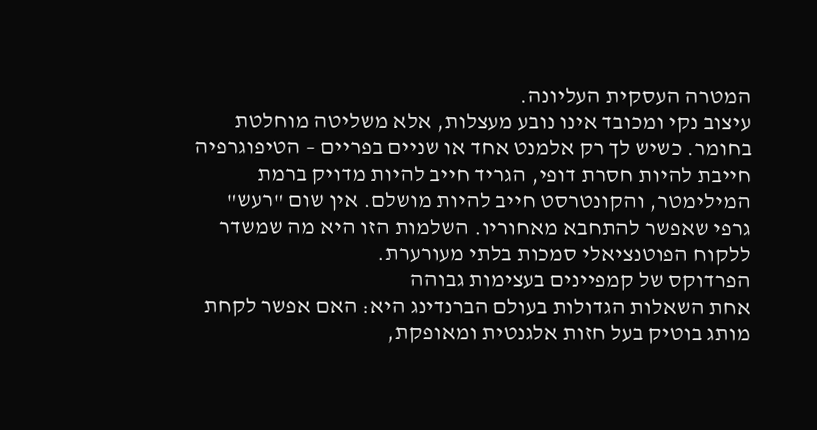המטרה העסקית העליונה.
עיצוב נקי ומכובד אינו נובע מעצלות, אלא משליטה מוחלטת בחומר. כשיש לך רק אלמנט אחד או שניים בפריים – הטיפוגרפיה חייבת להיות חסרת דופי, הגריד חייב להיות מדויק ברמת המילימטר, והקונטרסט חייב להיות מושלם. אין שום "רעש" גרפי שאפשר להתחבא מאחוריו. השלמות הזו היא מה שמשדר ללקוח הפוטנציאלי סמכות בלתי מעורערת.
הפרדוקס של קמפיינים בעצימות גבוהה
אחת השאלות הגדולות בעולם הברנדינג היא: האם אפשר לקחת מותג בוטיק בעל חזות אלגנטית ומאופקת,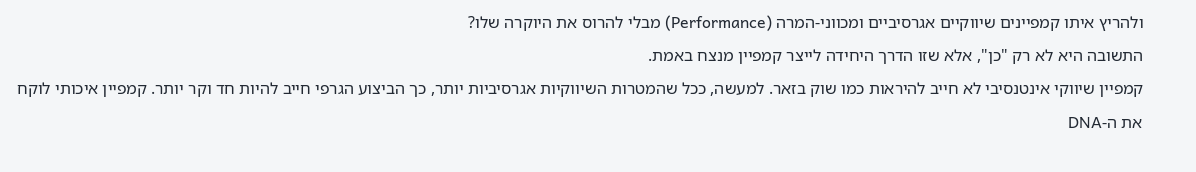ולהריץ איתו קמפיינים שיווקיים אגרסיביים ומכווני-המרה (Performance) מבלי להרוס את היוקרה שלו?
התשובה היא לא רק "כן", אלא שזו הדרך היחידה לייצר קמפיין מנצח באמת.
קמפיין שיווקי אינטנסיבי לא חייב להיראות כמו שוק בזאר. למעשה, ככל שהמטרות השיווקיות אגרסיביות יותר, כך הביצוע הגרפי חייב להיות חד וקר יותר. קמפיין איכותי לוקח את ה-DNA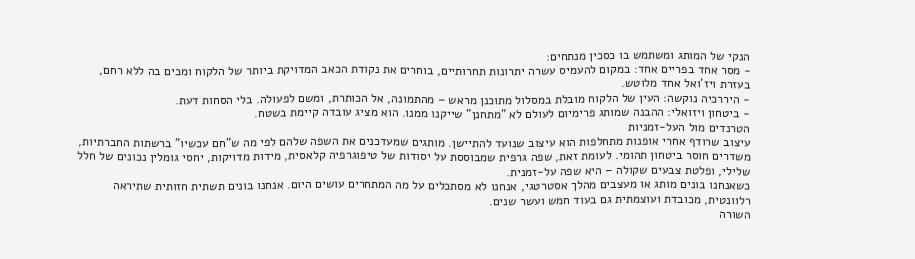הנקי של המותג ומשתמש בו כסכין מנתחים:
- מסר אחד בפריים אחד: במקום להעמיס עשרה יתרונות תחרותיים, בוחרים את נקודת הכאב המדויקת ביותר של הלקוח ומכים בה ללא רחם, בעזרת ויז'ואל אחד מלוטש.
- היררכיה נוקשה: העין של הלקוח מובלת במסלול מתוכנן מראש – מהתמונה, אל הכותרת, ומשם לפעולה. בלי הסחות דעת.
- ביטחון ויזואלי: ההבנה שמותג פרימיום לעולם לא "מתחנן" שייקנו ממנו. הוא מציג עובדה קיימת בשטח.
הטרנדים מול העל-זמניות
עיצוב שרודף אחרי אופנות מתחלפות הוא עיצוב שנועד להתיישן. מותגים שמעדכנים את השפה שלהם לפי מה ש"חם עכשיו" ברשתות החברתיות, משדרים חוסר ביטחון תהומי. לעומת זאת, שפה גרפית שמבוססת על יסודות של טיפוגרפיה קלאסית, מידות מדויקות, יחסי גומלין נכונים של חלל שלילי, ופלטת צבעים שקולה – היא שפה על-זמנית.
כשאנחנו בונים מותג או מעצבים מהלך אסטרטגי, אנחנו לא מסתכלים על מה המתחרים עושים היום. אנחנו בונים תשתית חזותית שתיראה רלוונטית, מכובדת ועוצמתית גם בעוד חמש ועשר שנים.
השורה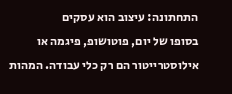התחתונה: עיצוב הוא עסקים
בסופו של יום, פוטושופ, פיגמה או אילוסטרייטור הם רק כלי עבודה. המהות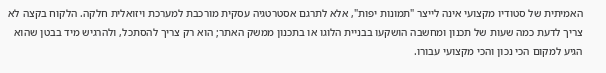האמיתית של סטודיו מקצועי אינה לייצר "תמונות יפות", אלא לתרגם אסטרטגיה עסקית מורכבת למערכת ויזואלית חלקה. הלקוח בקצה לא צריך לדעת כמה שעות של תכנון ומחשבה הושקעו בבניית הלוגו או בתכנון ממשק האתר; הוא רק צריך להסתכל, ולהרגיש מיד בבטן שהוא הגיע למקום הכי נכון והכי מקצועי עבורו.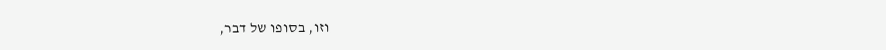וזו, בסופו של דבר,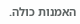האמנות כולה.